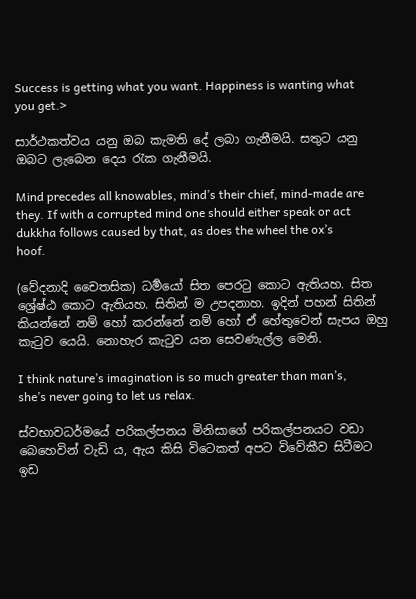Success is getting what you want. Happiness is wanting what you get.>

සාර්ථකත්වය යනු ඔබ කැමති දේ ලබා ගැනීමයි. සතුට යනු ඔබට ලැබෙන දෙය රැක ගැනීමයි.

Mind precedes all knowables, mind’s their chief, mind-made are they. If with a corrupted mind one should either speak or act dukkha follows caused by that, as does the wheel the ox’s hoof.

(වේදනාදි චෛතසික) ධර්‍මයෝ සිත පෙරටු කොට ඇතියහ. සිත ශ්‍රේෂ්ඨ කොට ඇතියහ. සිතින් ම උපදනාහ. ඉදින් පහන් සිතින් කියන්නේ නම් හෝ කරන්නේ නම් හෝ ඒ හේතුවෙන් සැපය ඔහු කැටුව යෙයි. නොහැර කැටුව යන සෙවණැල්ල මෙනි.

I think nature’s imagination is so much greater than man’s, she’s never going to let us relax.

ස්වභාවධර්මයේ පරිකල්පනය මිනිසාගේ පරිකල්පනයට වඩා බෙහෙවින් වැඩි ය, ඇය කිසි විටෙකත් අපට විවේකීව සිටීමට ඉඩ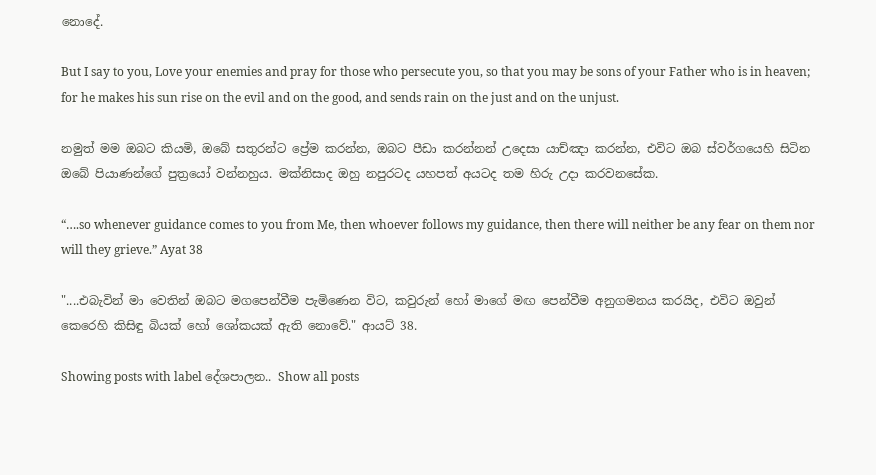නොදේ.

But I say to you, Love your enemies and pray for those who persecute you, so that you may be sons of your Father who is in heaven; for he makes his sun rise on the evil and on the good, and sends rain on the just and on the unjust.

නමුත් මම ඔබට කියමි, ඔබේ සතුරන්ට ප්‍රේම කරන්න, ඔබට පීඩා කරන්නන් උදෙසා යාච්ඤා කරන්න, එවිට ඔබ ස්වර්ගයෙහි සිටින ඔබේ පියාණන්ගේ පුත්‍රයෝ වන්නහුය. මක්නිසාද ඔහු නපුරටද යහපත් අයටද තම හිරු උදා කරවනසේක.

“….so whenever guidance comes to you from Me, then whoever follows my guidance, then there will neither be any fear on them nor will they grieve.” Ayat 38

"....එබැවින් මා වෙතින් ඔබට මගපෙන්වීම පැමිණෙන විට, කවුරුන් හෝ මාගේ මඟ පෙන්වීම අනුගමනය කරයිද, එවිට ඔවුන් කෙරෙහි කිසිඳු බියක් හෝ ශෝකයක් ඇති නොවේ." ආයට් 38.

Showing posts with label දේශපාලන.. Show all posts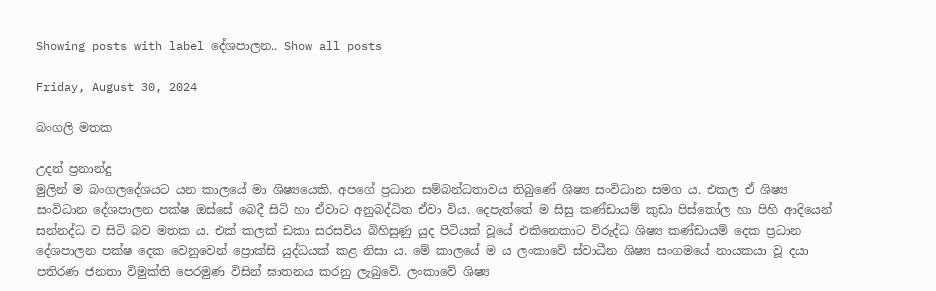Showing posts with label දේශපාලන.. Show all posts

Friday, August 30, 2024

බංගලි මතක

උදන් ප්‍රනාන්දු
මුලින් ම බංගලදේශයට යන කාලයේ මා ශිෂ්‍යයෙකි. අපගේ ප්‍රධාන සම්බන්ධතාවය තිබුණේ ශිෂ්‍ය සංවිධාන සමග ය. එකල ඒ ශිෂ්‍ය සංවිධාන දේශපාලන පක්ෂ ඔස්සේ බෙදී සිටි හා ඒවාට අනුබද්ධිත ඒවා විය. දෙපැත්තේ ම සිසු කණ්ඩායම් කුඩා පිස්තෝල හා පිහි ආදියෙන් සන්නද්ධ ව සිටි බව මතක ය. එක් කලක් ඩකා සරසවිය බිහිසුණු යුද පිටියක් වූයේ එකිනෙකාට විරුද්ධ ශිෂ්‍ය කණ්ඩායම් දෙක ප්‍රධාන දේශපාලන පක්ෂ දෙක වෙනුවෙන් ප්‍රොක්සි යුද්ධයක් කළ නිසා ය. මේ කාලයේ ම ය ලංකාවේ ස්වාධීන ශිෂ්‍ය සංගමයේ නායකයා වූ දයා පතිරණ ජනතා විමුක්ති පෙරමුණ විසින් ඝාතනය කරනු ලැබුවේ. ලංකාවේ ශිෂ්‍ය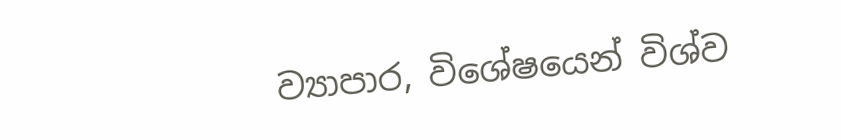ව්‍යාපාර, විශේෂයෙන් විශ්ව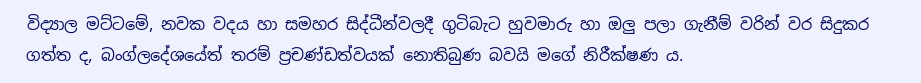විද්‍යාල මට්ටමේ, නවක වදය හා සමහර සිද්ධීන්වලදී ගුටිබැට හුවමාරු හා ඔලු පලා ගැනීම් වරින් වර සිදුකර ගත්ත ද, බංග්ලදේශයේත් තරම් ප්‍රචණ්ඩත්වයක් නොතිබුණ බවයි මගේ නිරීක්ෂණ ය.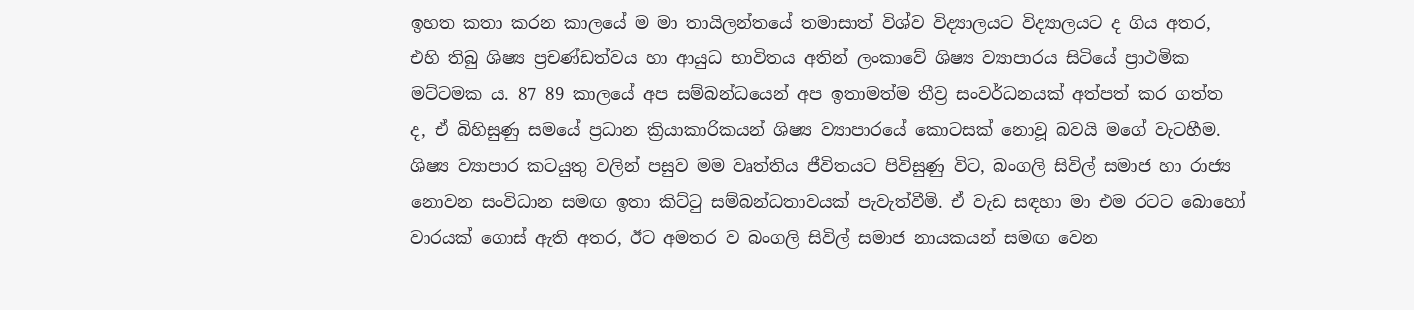ඉහත කතා කරන කාලයේ ම මා තායිලන්තයේ තමාසාත් විශ්ව විද්‍යාලයට විද්‍යාලයට ද ගිය අතර, එහි තිබු ශිෂ්‍ය ප්‍රචණ්ඩත්වය හා ආයුධ භාවිතය අතින් ලංකාවේ ශිෂ්‍ය ව්‍යාපාරය සිටියේ ප්‍රාථමික මට්ටමක ය. 87 89 කාලයේ අප සම්බන්ධයෙන් අප ඉතාමත්ම තීව්‍ර සංවර්ධනයක් අත්පත් කර ගත්ත ද, ඒ බිහිසුණු සමයේ ප්‍රධාන ක්‍රියාකාරිකයන් ශිෂ්‍ය ව්‍යාපාරයේ කොටසක් නොවූ බවයි මගේ වැටහීම.
ශිෂ්‍ය ව්‍යාපාර කටයුතු වලින් පසුව මම වෘත්තිය ජීවිතයට පිවිසුණු විට, බංගලි සිවිල් සමාජ හා රාජ්‍ය නොවන සංවිධාන සමඟ ඉතා කිට්ටු සම්බන්ධතාවයක් පැවැත්වීමි. ඒ වැඩ සඳහා මා එම රටට බොහෝ වාරයක් ගොස් ඇති අතර, ඊට අමතර ව බංගලි සිවිල් සමාජ නායකයන් සමඟ වෙන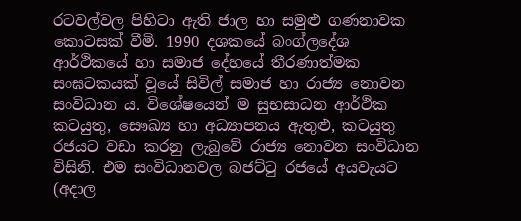රටවල්වල පිහිටා ඇති ජාල හා සමුළු ගණනාවක කොටසක් වීමි. 1990 දශකයේ බංග්ලදේශ ආර්ථිකයේ හා සමාජ දේහයේ තීරණාත්මක සංඝටකයක් වූයේ සිවිල් සමාජ හා රාජ්‍ය නොවන සංවිධාන ය. විශේෂයෙන් ම සුභසාධන ආර්ථික කටයුතු, සෞඛ්‍ය හා අධ්‍යාපනය ඇතුළු, කටයුතු රජයට වඩා කරනු ලැබුවේ රාජ්‍ය නොවන සංවිධාන විසිනි. එම සංවිධානවල බජට්ටු රජයේ අයවැයට (අදාල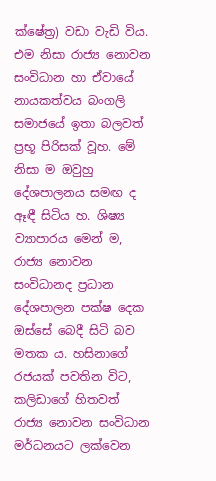ක්ෂේත්‍ර) වඩා වැඩි විය. එම නිසා රාජ්‍ය නොවන සංවිධාන හා ඒවායේ නායකත්වය බංගලි සමාජයේ ඉතා බලවත් ප්‍රභූ පිරිසක් වූහ. මේ නිසා ම ඔවුහු දේශපාලනය සමඟ ද ඈඳී සිටිය හ. ශිෂ්‍ය ව්‍යාපාරය මෙන් ම, රාජ්‍ය නොවන සංවිධානද ප්‍රධාන දේශපාලන පක්ෂ දෙක ඔස්සේ බෙදී සිටි බව මතක ය. හසිනාගේ රජයක් පවතින විට, කලිඩාගේ හිතවත් රාජ්‍ය නොවන සංවිධාන මර්ධනයට ලක්වෙන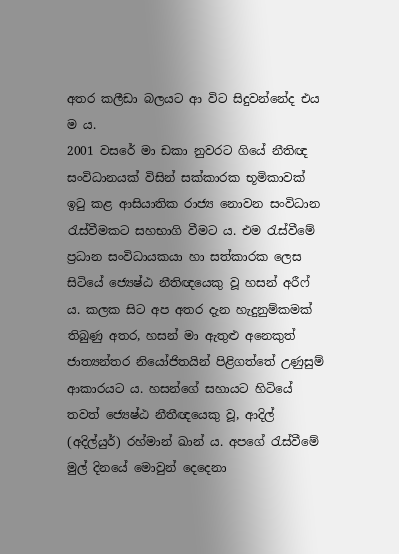අතර කලීඩා බලයට ආ විට සිදුවන්නේද එය ම ය.
2001 වසරේ මා ඩකා නුවරට ගියේ නීතිඥ සංවිධානයක් විසින් සක්කාරක භූමිකාවක් ඉටු කළ ආසියාතික රාජ්‍ය නොවන සංවිධාන රැස්වීමකට සහභාගි වීමට ය. එම රැස්වීමේ ප්‍රධාන සංවිධායකයා හා සත්කාරක ලෙස සිටියේ ජ්‍යෙෂ්ඨ නීතිඥයෙකු වූ හසන් අරීෆ් ය. කලක සිට අප අතර දැන හැදුනුම්කමක් තිබුණු අතර, හසන් මා ඇතුළු අනෙකුත් ජාත්‍යන්තර නියෝජිතයින් පිළිගත්තේ උණුසුම් ආකාරයට ය. හසන්ගේ සහායට හිටියේ තවත් ජ්‍යෙෂ්ඨ නීතීඥයෙකු වූ, ආදිල් (අදිල්යුර්) රහ්මාන් ඛාන් ය. අපගේ රැස්වීමේ මුල් දිනයේ මොවුන් දෙදෙනා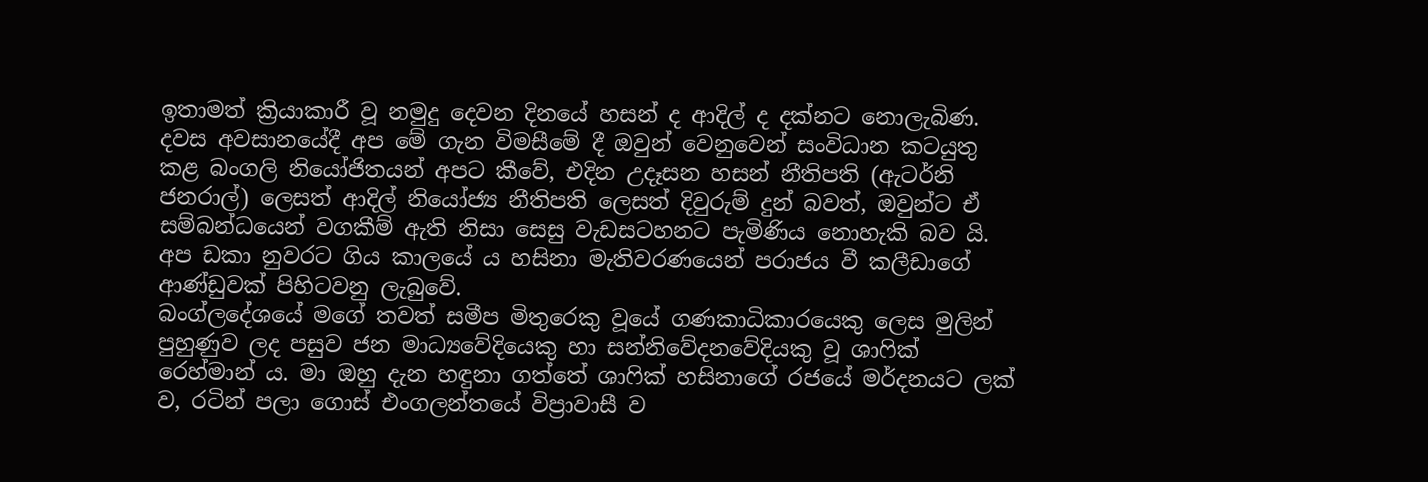ඉතාමත් ක්‍රියාකාරී වූ නමුදු දෙවන දිනයේ හසන් ද ආදිල් ද දක්නට නොලැබිණ. දවස අවසානයේදී අප මේ ගැන විමසීමේ දී ඔවුන් වෙනුවෙන් සංවිධාන කටයුතු කළ බංගලි නියෝජිතයන් අපට කීවේ, එදින උදෑසන හසන් නීතිපති (ඇටර්නි ජනරාල්) ලෙසත් ආදිල් නියෝජ්‍ය නීතිපති ලෙසත් දිවුරුම් දුන් බවත්, ඔවුන්ට ඒ සම්බන්ධයෙන් වගකීම් ඇති නිසා සෙසු වැඩසටහනට පැමිණිය නොහැකි බව යි. අප ඩකා නුවරට ගිය කාලයේ ය හසිනා මැතිවරණයෙන් පරාජය වී කලීඩාගේ ආණ්ඩුවක් පිහිටවනු ලැබුවේ.
බංග්ලදේශයේ මගේ තවත් සමීප මිතුරෙකු වූයේ ගණකාධිකාරයෙකු ලෙස මුලින් පුහුණුව ලද පසුව ජන මාධ්‍යවේදියෙකු හා සන්නිවේදනවේදියකු වූ ශාෆික්‍ රෙහ්මාන් ය. මා ඔහු දැන හඳුනා ගත්තේ ශාෆික් හසිනාගේ රජයේ මර්දනයට ලක් ව, රටින් පලා ගොස් එංගලන්තයේ විප්‍රාවාසී ව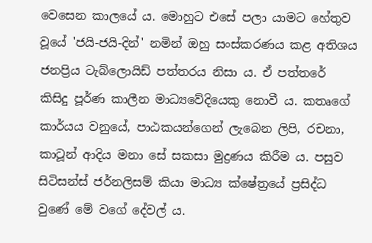වෙසෙන කාලයේ ය. මොහුට එසේ පලා යාමට හේතුව වූයේ 'ජයි-ජයි-දින්' නමින් ඔහු සංස්කරණය කළ අතිශය ජනප්‍රිය ටැබ්ලොයිඩ් පත්තරය නිසා ය. ඒ පත්තරේ කිසිදු පූර්ණ කාලීන මාධ්‍යවේදියෙකු නොවී ය. කතෘගේ කාර්යය වනුයේ, පාඨකයන්ගෙන් ලැබෙන ලිපි, රචනා, කාටූන් ආදිය මනා සේ සකසා මුද්‍රණය කිරීම ය. පසුව සිටිසන්ස් ජර්නලිසම් කියා මාධ්‍ය ක්ෂේත්‍රයේ ප්‍රසිද්ධ වුණේ මේ වගේ දේවල් ය.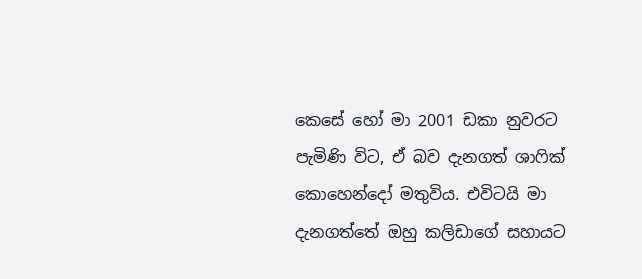කෙසේ හෝ මා 2001 ඩකා නුවරට පැමිණි විට, ඒ බව දැනගත් ශාෆික් කොහෙන්දෝ මතුවිය. එවිටයි මා දැනගත්තේ ඔහු කලිඩාගේ සහායට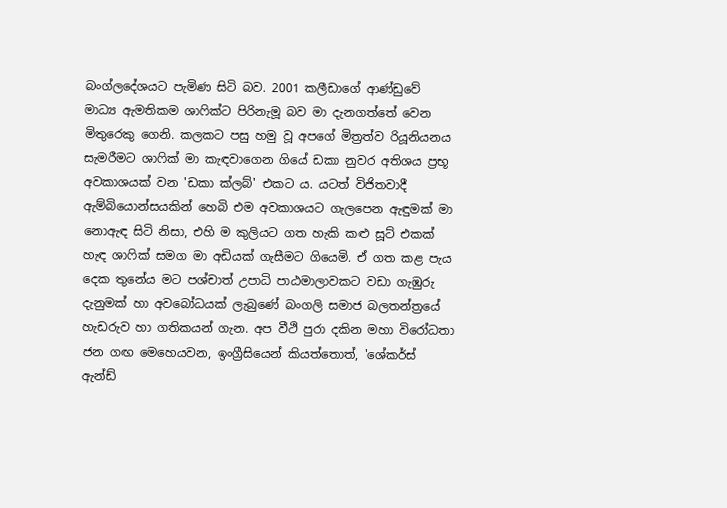බංග්ලදේශයට පැමිණ සිටි බව. 2001 කලීඩාගේ ආණ්ඩුවේ මාධ්‍ය ඇමතිකම ශාෆික්ට පිරිනැමූ බව මා දැනගත්තේ වෙන මිතුරෙකු ගෙනි. කලකට පසු හමු වූ අපගේ මිත්‍රත්ව රියූනියනය සැමරීමට ශාෆික් මා කැඳවාගෙන ගියේ ඩකා නුවර අතිශය ප්‍රභූ අවකාශයක් වන 'ඩකා ක්ලබ්' එකට ය. යටත් විජිතවාදී ඇම්බියොන්සයකින් හෙබි එම අවකාශයට ගැලපෙන ඇඳුමක් මා නොඇඳ සිටි නිසා, එහි ම කුලියට ගත හැකි කළු සූට් එකක් හැඳ ශාෆික් සමග මා අඩියක් ගැසීමට ගියෙමි. ඒ ගත කළ පැය දෙක තුනේය මට පශ්චාත් උපාධි පාඨමාලාවකට වඩා ගැඹුරු දැනුමක් හා අවබෝධයක් ලැබුණේ බංගලි සමාජ බලතන්ත්‍රයේ හැඩරුව හා ගතිකයන් ගැන. අප වීථි පුරා දකින මහා විරෝධතා ජන ගඟ මෙහෙයවන, ඉංග්‍රීසියෙන් කියත්තොත්, 'ශේකර්ස් ඇන්ඩ්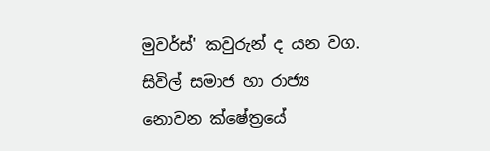මුවර්ස්' කවුරුන් ද යන වග.
සිවිල් සමාජ හා රාජ්‍ය නොවන ක්ෂේත්‍රයේ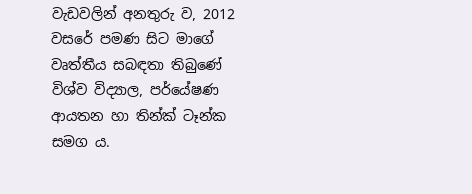වැඩවලින් අනතුරු ව, 2012 වසරේ පමණ සිට මාගේ වෘත්තීය සබඳතා තිබුණේ විශ්ව විද්‍යාල, පර්යේෂණ ආයතන හා තින්ක් ටෑන්ක සමග ය.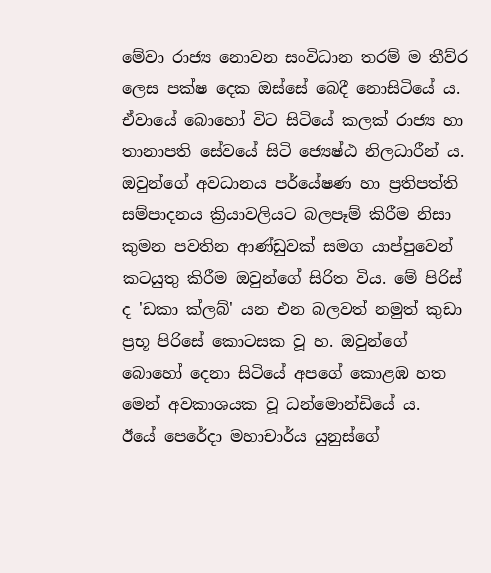මේවා රාජ්‍ය නොවන සංවිධාන තරම් ම තීව්ර ලෙස පක්ෂ දෙක ඔස්සේ බෙදී නොසිටියේ ය. ඒවායේ බොහෝ විට සිටියේ කලක් රාජ්‍ය හා තානාපති සේවයේ සිටි ජ්‍යෙෂ්ඨ නිලධාරීන් ය. ඔවුන්ගේ අවධානය පර්යේෂණ හා ප්‍රතිපත්ති සම්පාදනය ක්‍රියාවලියට බලපෑම් කිරීම නිසා කුමන පවතින ආණ්ඩුවක් සමග යාප්පුවෙන් කටයුතු කිරීම ඔවුන්ගේ සිරිත විය. මේ පිරිස් ද 'ඩකා ක්ලබ්' යන එන බලවත් නමුත් කුඩා ප්‍රභූ පිරිසේ කොටසක වූ හ. ඔවුන්ගේ බොහෝ දෙනා සිටියේ අපගේ කොළඹ හත මෙන් අවකාශයක වූ ධන්මොන්ඩියේ ය.
ඊයේ පෙරේදා මහාචාර්ය යුනුස්ගේ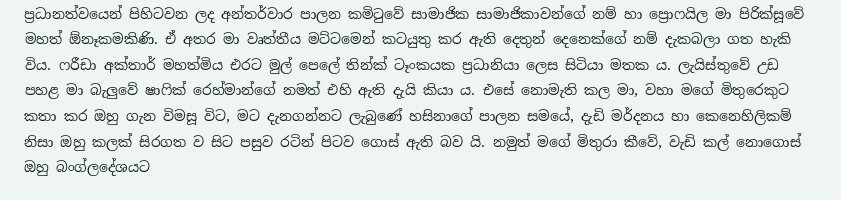ප්‍රධානත්වයෙන් පිහිටවන ලද අන්තර්වාර පාලන කමිටුවේ සාමාජික සාමාජිකාවන්ගේ නම් හා ප්‍රොෆයිල මා පිරික්සූවේ මහත් ඕනෑකමකිණි. ඒ අතර මා වෘත්තීය මට්ටමෙන් කටයුතු කර ඇති දෙතුන් දෙනෙක්ගේ නම් දැකබලා ගත හැකි විය. ෆරීඩා අක්තාර් මහත්මිය එරට මුල් පෙලේ තින්ක් ටෑංකයක ප්‍රධානියා ලෙස සිටියා මතක ය. ලැයිස්තුවේ උඩ පහළ මා බැලුවේ ෂාෆික් රෙහ්මාන්ගේ නමත් එහි ඇති දැයි කියා ය. එසේ නොමැති කල මා, වහා මගේ මිතුරෙකුට කතා කර ඔහු ගැන විමසූ විට, මට දැනගන්නට ලැබුණේ හසිනාගේ පාලන සමයේ, දැඩි මර්දනය හා කෙනෙහිලිකම් නිසා ඔහු කලක් සිරගත ව සිට පසුව රටින් පිටව ගොස් ඇති බව යි. නමුත් මගේ මිතුරා කීවේ, වැඩි කල් නොගොස් ඔහු බංග්ලදේශයට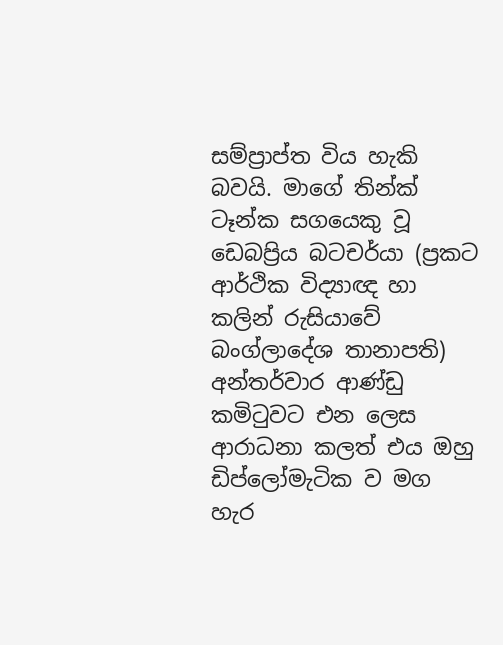සම්ප්‍රාප්ත විය හැකි බවයි. මාගේ තින්ක් ටෑන්ක සගයෙකු වූ ඩෙබප්‍රිය බටචර්යා (ප්‍රකට ආර්ථික විද්‍යාඥ හා කලින් රුසියාවේ බංග්ලාදේශ තානාපති) අන්තර්වාර ආණ්ඩු කමිටුවට එන ලෙස ආරාධනා කලත් එය ඔහු ඩිප්ලෝමැටික ව මග හැර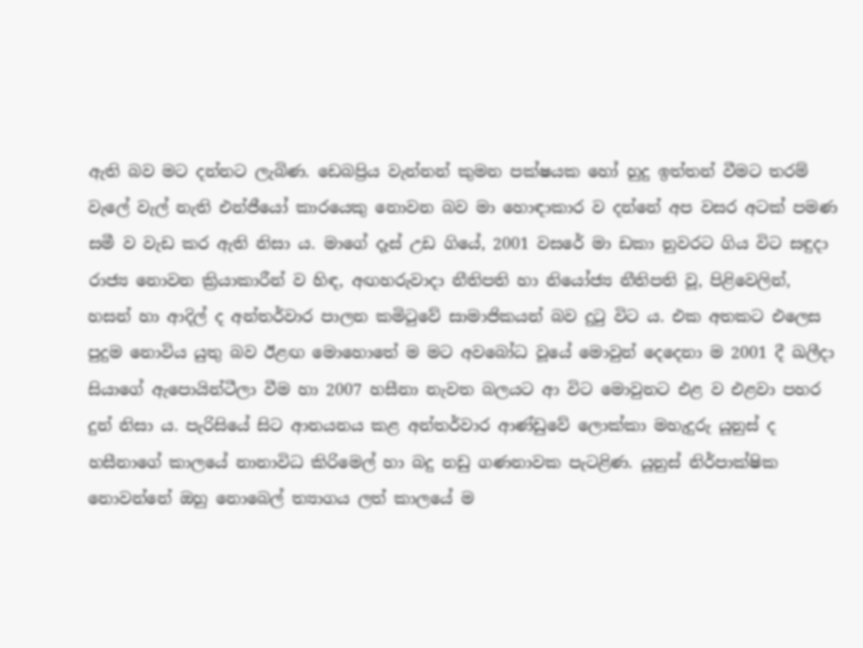ඇති බව මට දන්නට ලැබිණ. ඩෙබප්‍රිය වැන්නන් කුමන පක්ෂයක හෝ හුදු ඉත්තන් වීමට තරම් වැලේ වැල් නැති එන්ජීයෝ කාරයෙකු නොවන බව මා හොඳාකාර ව දන්නේ අප වසර අටක් පමණ සමී ව වැඩ කර ඇති නිසා ය. මාගේ දෑස් උඩ ගියේ, 2001 වසරේ මා ඩකා නුවරට ගිය විට සඳුදා රාජ්‍ය නොවන ක්‍රියාකාරීන් ව හිඳ, අඟහරුවාදා නීතිපති හා නියෝජ්‍ය නීතිපති වූ, පිළිවෙලින්, හසන් හා ආදිල් ද අන්තර්වාර පාලන කමිටුවේ සාමාජිකයන් බව දුටු විට ය. එක අතකට එලෙස පුදුම නොවිය යුතු බව ඊළඟ මොහොතේ ම මට අවබෝධ වූයේ මොවුන් දෙදෙනා ම 2001 දී ඛලීදා සියාගේ ඇපොයින්ටීලා වීම හා 2007 හසීනා නැවත බලයට ආ විට මොවුනට එළ ව එළවා පහර දුන් නිසා ය. පැරිසියේ සිට ආනයනය කළ අන්තර්වාර ආණ්ඩුවේ ලොක්කා මහැදුරු යූනුස් ද හසීනාගේ කාලයේ නානාවිධ කිරිමෙල් හා බදු නඩු ගණනාවක පැටළිණ. යූනුස් නිර්පාක්ෂික නොවන්නේ ඔහු නොබෙල් ත්‍යාගය ලත් කාලයේ ම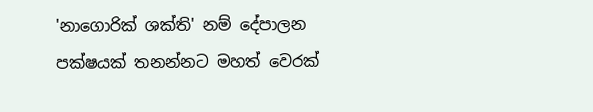'නාගොරික් ශක්ති' නම් දේපාලන පක්ෂයක් තනන්නට මහත් වෙරක්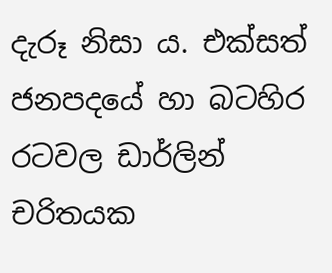දැරූ නිසා ය. එක්සත් ජනපදයේ හා බටහිර රටවල ඩාර්ලින් චරිතයක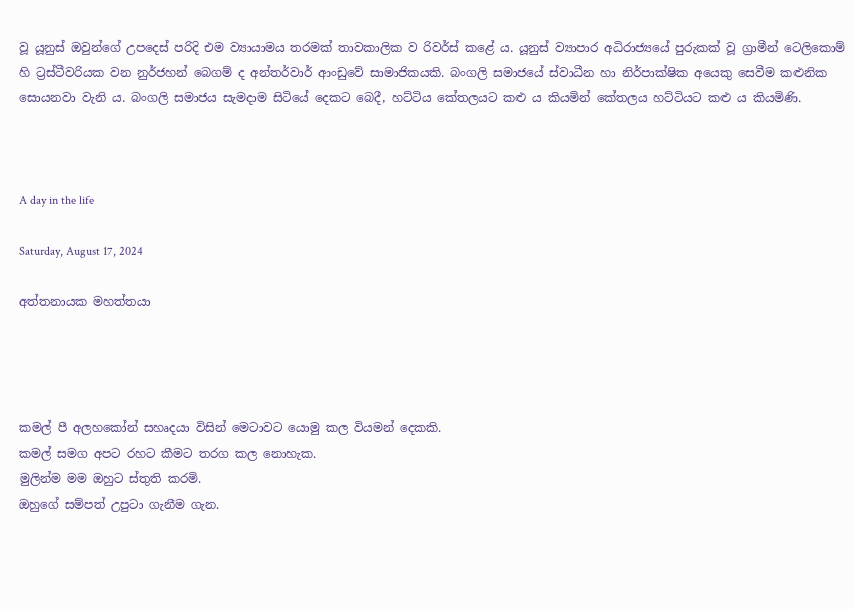වූ යූනුස් ඔවුන්ගේ උපදෙස් පරිදි එම ව්‍යායාමය තරමක් තාවකාලික ව රිවර්ස් කළේ ය. යූනුස් ව්‍යාපාර අධිරාජ්‍යයේ පුරුකක් වූ ග්‍රාමීන් ටෙලිකොම් හි ට්‍රස්ටීවරියක වන නුර්ජහන් බෙගම් ද අන්තර්වාර් ආංඩුවේ සාමාජිකයකි. බංගලි සමාජයේ ස්වාධීන හා නිර්පාක්ෂික අයෙකු සෙවීම කළුනික සොයනවා වැනි ය. බංගලි සමාජය සැමදාම සිටියේ දෙකට බෙදී, හට්ටිය කේතලයට කළු ය කියමින් කේතලය හට්ටියට කළු ය කියමිණි.



A day in the life

Saturday, August 17, 2024

අත්තනායක මහත්තයා




කමල් පී අලහකෝන් සහෘදයා විසින් මෙටාවට යොමු කල වියමන් දෙකකි.
කමල් සමග අපට රහට කීමට තරග කල නොහැක.
මුලින්ම මම ඔහුට ස්තුති කරමි.
ඔහුගේ සම්පත් උපුටා ගැනීම ගැන.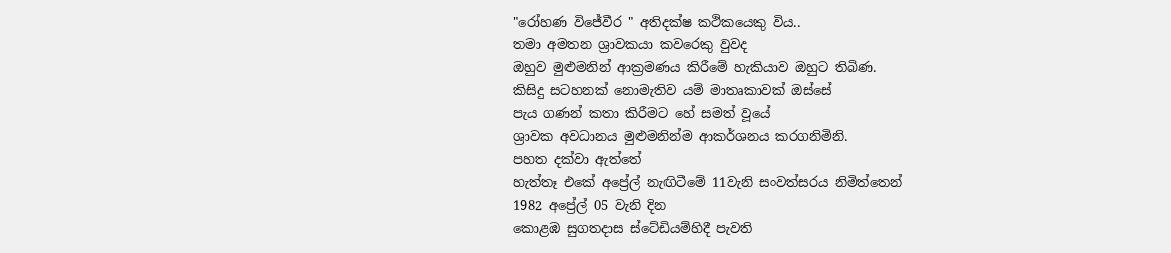"රෝහණ විජේවීර " අතිදක්ෂ කථිකයෙකු විය..
තමා අමතන ශ්‍රාවකයා කවරෙකු වුවද
ඔහුව මුළුමනින් ආක්‍රමණය කිරීමේ හැකියාව ඔහුට තිබිණ.
කිසිදු සටහනක් නොමැතිව යම් මාතෘකාවක් ඔස්සේ
පැය ගණන් කතා කිරීමට හේ සමත් වූයේ
ශ්‍රාවක අවධානය මුළුමනින්ම ආකර්ශනය කරගනිමිනි.
පහත දක්වා ඇත්තේ
හැත්තෑ එකේ අප්‍රේල් නැඟිටීමේ 11වැනි සංවත්සරය නිමිත්තෙන්
1982 අප්‍රේල් 05 වැනි දින
කොළඹ සුගතදාස ස්ටේඩියම්හිදී පැවති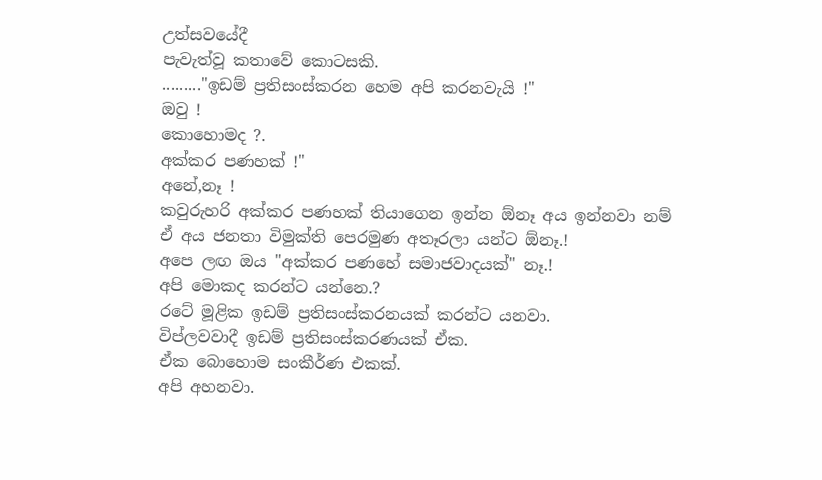උත්සවයේදී
පැවැත්වූ කතාවේ කොටසකි.
........."ඉඩම් ප්‍රතිසංස්කරන හෙම අපි කරනවැයි !"
ඔවු !
කොහොමද ?.
අක්කර පණහක් !"
අනේ,නෑ !
කවුරුහරි අක්කර පණහක් තියාගෙන ඉන්න ඕනෑ අය ඉන්නවා නම්
ඒ අය ජනතා විමුක්ති පෙරමුණ අතෑරලා යන්ට ඕනෑ.!
අපෙ ලඟ ඔය "අක්කර පණහේ සමාජවාදයක්" නෑ.!
අපි මොකද කරන්ට යන්නෙ.?
රටේ මූළික ඉඩම් ප්‍රතිසංස්කරනයක් කරන්ට යනවා.
විප්ලවවාදී ඉඩම් ප්‍රතිසංස්කරණයක් ඒක.
ඒක බොහොම සංකීර්ණ එකක්.
අපි අහනවා.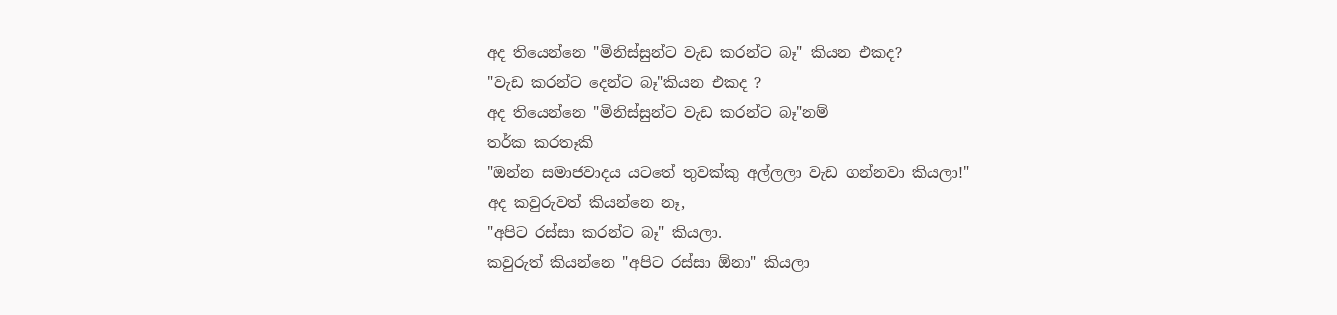අද තියෙන්නෙ "මිනිස්සුන්ට වැඩ කරන්ට බෑ" කියන එකද?
"වැඩ කරන්ට දෙන්ට බෑ"කියන එකද ?
අද තියෙන්නෙ "මිනිස්සුන්ට වැඩ කරන්ට බෑ"නම්
තර්ක කරතෑකි
"ඔන්න සමාජවාදය යටතේ තුවක්කු අල්ලලා වැඩ ගන්නවා කියලා!"
අද කවුරුවත් කියන්නෙ නෑ,
"අපිට රස්සා කරන්ට බෑ" කියලා.
කවුරුත් කියන්නෙ "අපිට රස්සා ඕනා" කියලා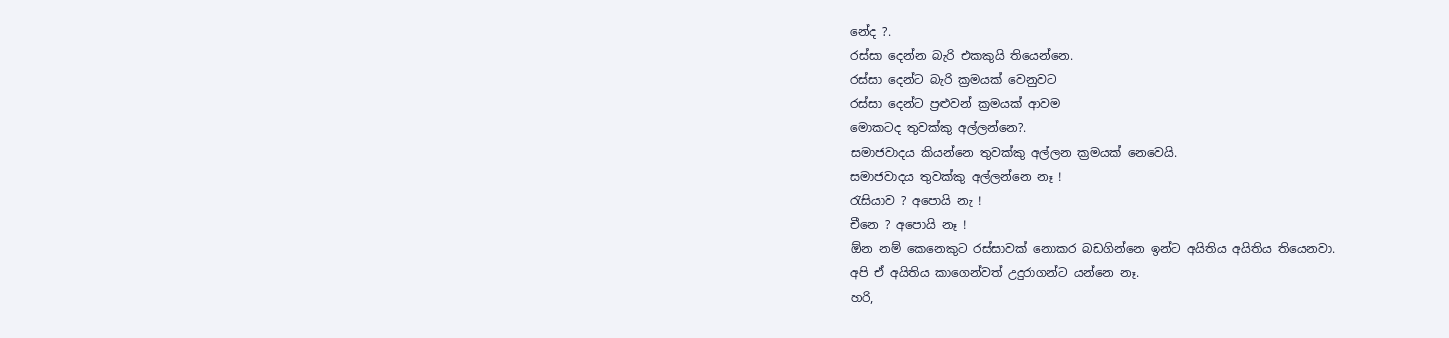නේද ?.
රස්සා දෙන්න බැරි එකකුයි තියෙන්නෙ.
රස්සා දෙන්ට බැරි ක්‍රමයක් වෙනුවට
රස්සා දෙන්ට ප්‍රළුවන් ක්‍රමයක් ආවම
මොකටද තුවක්කු අල්ලන්නෙ?.
සමාජවාදය කියන්නෙ තුවක්කු අල්ලන ක්‍රමයක් නෙවෙයි.
සමාජවාදය තුවක්කු අල්ලන්නෙ නෑ !
රැසියාව ? අපොයි නැ !
චීනෙ ? අපොයි නෑ !
ඕන නම් කෙනෙකුට රස්සාවක් නොකර බඩගින්නෙ ඉන්ට අයිතිය අයිතිය තියෙනවා.
අපි ඒ අයිතිය කාගෙන්වත් උදුරාගන්ට යන්නෙ නෑ.
හරි,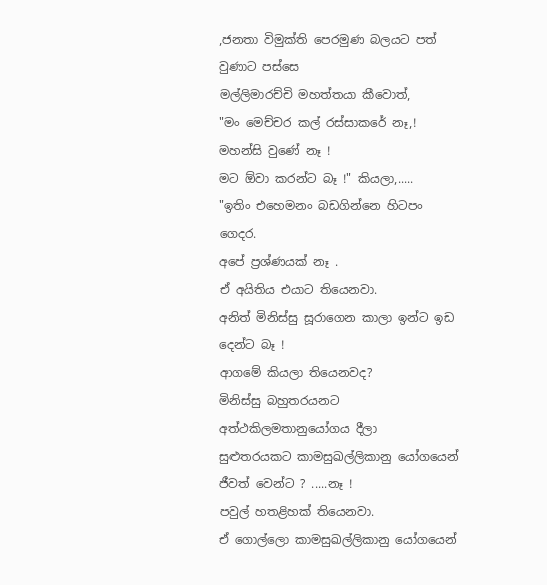,ජනතා විමුක්ති පෙරමුණ බලයට පත් වුණාට පස්සෙ
මල්ලිමාරච්චි මහත්තයා කීවොත්,
"මං මෙච්චර කල් රස්සාකරේ නෑ,!
මහන්සි වුණේ නෑ !
මට ඕවා කරන්ට බෑ !" කියලා,.....
"ඉතිං එහෙමනං බඩගින්නෙ හිටපං ගෙදර.
අපේ ප්‍රශ්ණයක් නෑ .
ඒ අයිතිය එයාට තියෙනවා.
අනිත් මිනිස්සු සූරාගෙන කාලා ඉන්ට ඉඩ දෙන්ට බෑ !
ආගමේ කියලා තියෙනවද?
මිනිස්සු බහුතරයනට අත්ථකිලමතානුයෝගය දීලා
සුළුතරයකට කාමසුඛල්ලිකානු යෝගයෙන් ජීවත් වෙන්ට ? .....නෑ !
පවුල් හතළිහක් තියෙනවා.
ඒ ගොල්ලො කාමසුඛල්ලිකානු යෝගයෙන්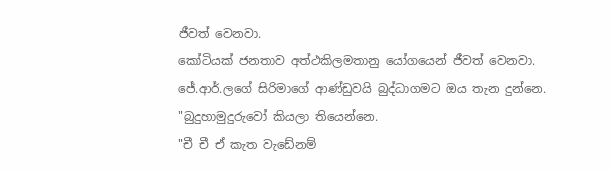ජීවත් වෙනවා.
කෝටියක් ජනතාව අත්ථකිලමතානු යෝගයෙන් ජීවත් වෙනවා.
ජේ.ආර්.ලගේ සිරිමාගේ ආණ්ඩුවයි බුද්ධාගමට ඔය තැන දුන්නෙ.
"බුදුහාමුදුරුවෝ කියලා තියෙන්නෙ.
"චී චී ඒ කැත වැඩේනම්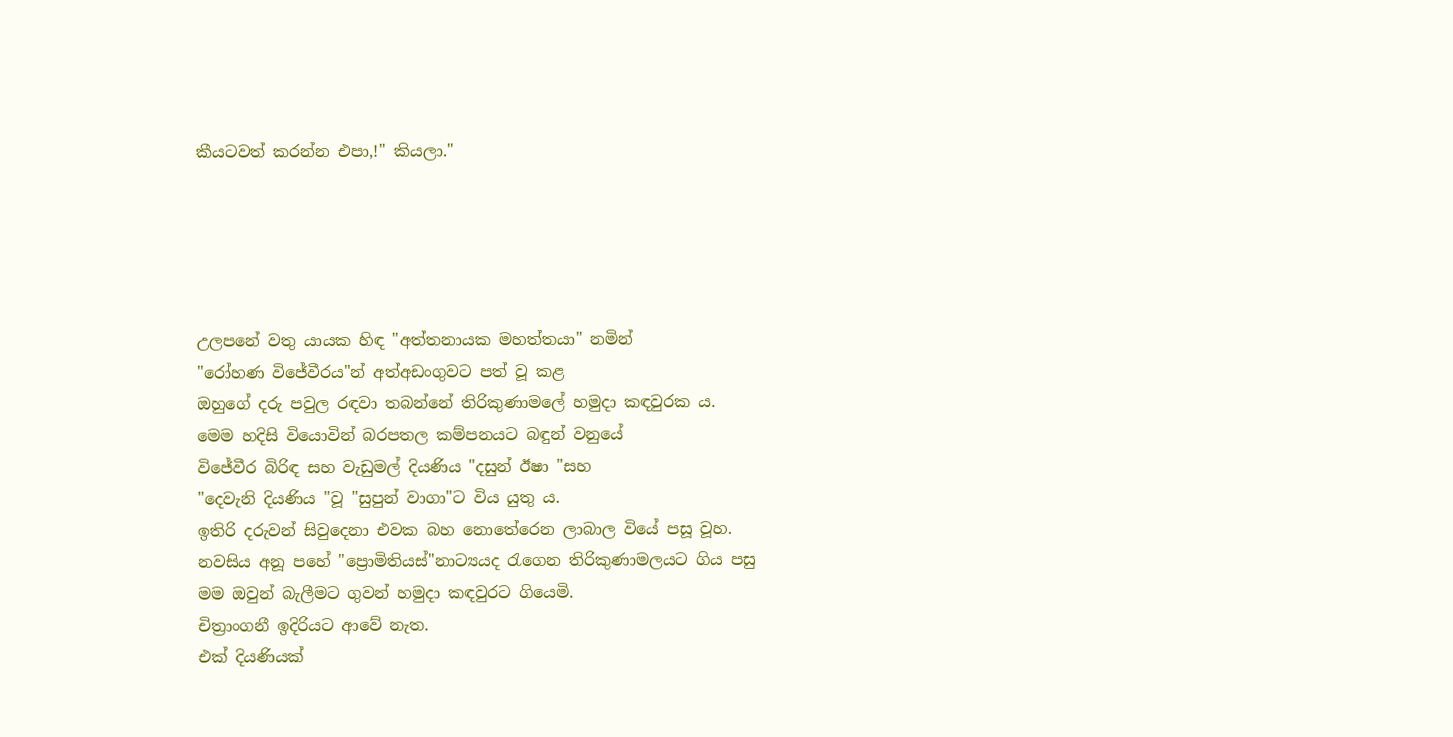කීයටවත් කරන්න එපා,!" කියලා."





උලපනේ වතු යායක හිඳ "අත්තනායක මහත්තයා" නමින්
"රෝහණ විජේවීරය"න් අත්අඩංගුවට පත් වූ කළ
ඔහුගේ දරු පවුල රඳවා තබන්නේ තිරිකුණාමලේ හමුදා කඳවුරක ය.
මෙම හදිසි වියොවින් බරපතල කම්පනයට බඳුන් වනුයේ
විජේවීර බිරිඳ සහ වැඩුමල් දියණිය "දසුන් ඊෂා "සහ
"දෙවැනි දියණිය "වූ "සුපුන් වාගා"ට විය යුතු ය.
ඉතිරි දරුවන් සිවුදෙනා එවක බහ නොතේරෙන ලාබාල වියේ පසූ වූහ.
නවසිය අනූ පහේ "ප්‍රොමිතියස්"නාට්‍යයද රැගෙන තිරිකුණාමලයට ගිය පසු
මම ඔවුන් බැලීමට ගුවන් හමුදා කඳවුරට ගියෙමි.
චිත්‍රාංගනී ඉදිරියට ආවේ නැත.
එක් දියණියක්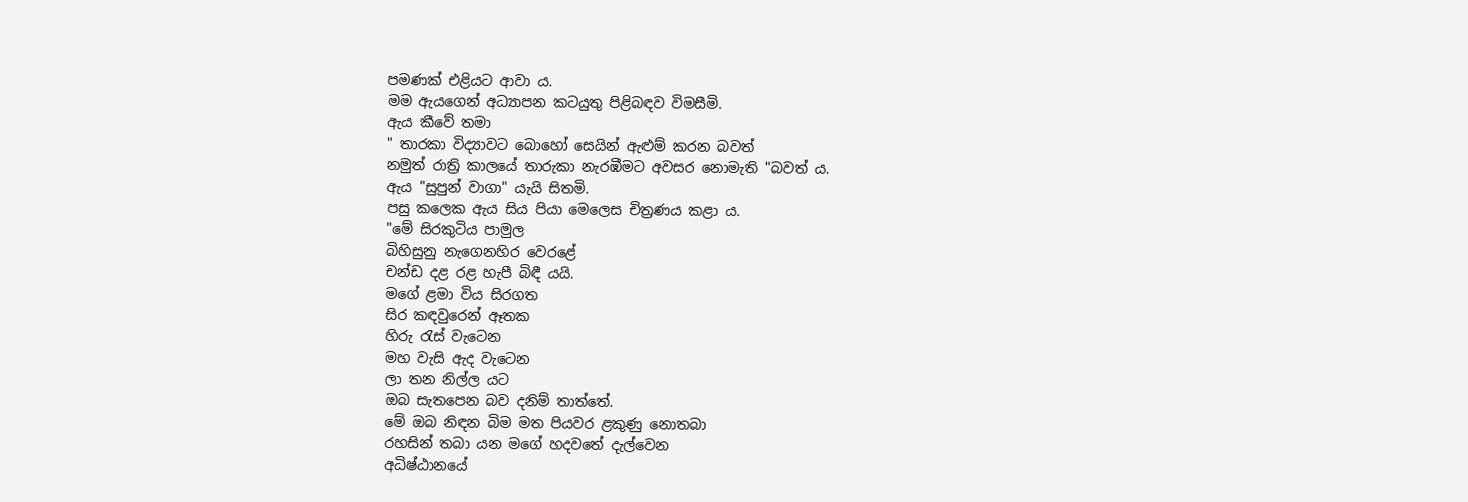පමණක් එළියට ආවා ය.
මම ඇයගෙන් අධ්‍යාපන කටයුතු පිළිබඳව විමසීමි.
ඇය කීවේ තමා
" තාරකා විද්‍යාවට බොහෝ සෙයින් ඇළුම් කරන බවත්
නමුත් රාත්‍රි කාලයේ තාරුකා නැරඹීමට අවසර නොමැති "බවත් ය.
ඇය "සුපුන් වාගා" යැයි සිතමි.
පසු කලෙක ඇය සිය පියා මෙලෙස චිත්‍රණය කළා ය.
"මේ සිරකුටිය පාමුල
බිහිසුනු නැගෙනහිර වෙරළේ
චන්ඩ දළ රළ හැපී බිඳී යයි.
මගේ ළමා විය සිරගත
සිර කඳවුරෙන් ඈතක
හිරු රැස් වැටෙන
මහ වැසි ඇද වැටෙන
ලා තන නිල්ල යට
ඔබ සැතපෙන බව දනිම් තාත්තේ.
මේ ඔබ නිඳන බිම මත පියවර ළකුණු නොතබා
රහසින් තබා යන මගේ හදවතේ දැල්වෙන
අධිෂ්ඨානයේ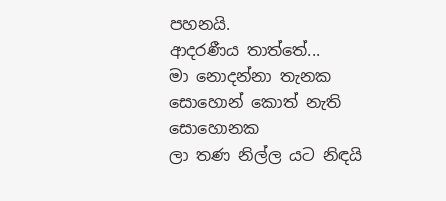පහනයි.
ආදරණීය තාත්තේ...
මා නොදන්නා තැනක
සොහොන් කොත් නැති සොහොනක
ලා තණ නිල්ල යට නිඳයි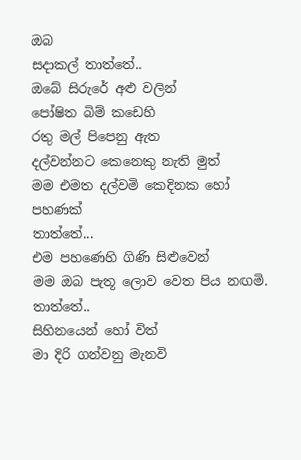ඔබ
සදාකල් තාත්තේ..
ඔබේ සිරුරේ අළු වලින්
පෝෂිත බිම් කඩෙහි
රතු මල් පිපෙනු ඇත
දල්වන්නට කෙනෙකු නැති මුත්
මම එමත දල්වමි කෙදිනක හෝ පහණක්
තාත්තේ...
එම පහණෙහි ගිණි සිළුවෙන්
මම ඔබ පැතූ ලොව වෙත පිය නඟමි.
තාත්තේ..
සිහිනයෙන් හෝ විත්
මා දිරි ගන්වනු මැනවි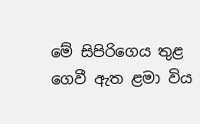මේ සිපිරිගෙය තුළ
ගෙවී ඇත ළමා විය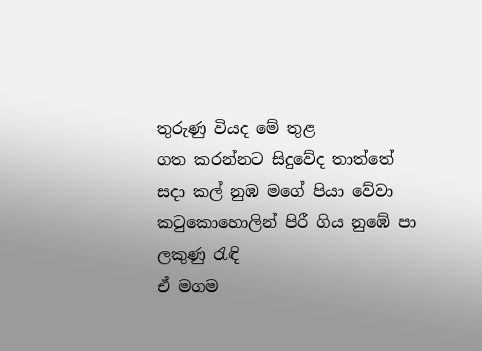තුරුණු වියද මේ තුළ
ගත කරන්නට සිදුවේද තාත්තේ
සදා කල් නුඹ මගේ පියා වේවා
කටුකොහොලින් පිරී ගිය නුඹේ පා ලකුණු රැඳි
ඒ මගම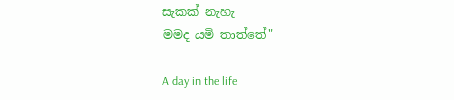සැකක් නැහැ
මමද යමි තාත්තේ"

A day in the life